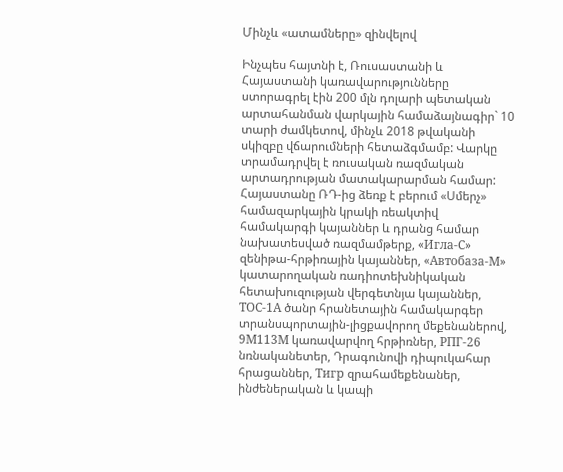Մինչև «ատամները» զինվելով

Ինչպես հայտնի է, Ռուսաստանի և Հայաստանի կառավարությունները ստորագրել էին 200 մլն դոլարի պետական արտահանման վարկային համաձայնագիր` 10 տարի ժամկետով, մինչև 2018 թվականի սկիզբը վճարումների հետաձգմամբ: Վարկը տրամադրվել է ռուսական ռազմական արտադրության մատակարարման համար: Հայաստանը ՌԴ-ից ձեռք է բերում «Սմերչ» համազարկային կրակի ռեակտիվ համակարգի կայաններ և դրանց համար նախատեսված ռազմամթերք, «Игла-С» զենիթա-հրթիռային կայաններ, «Автобаза-М» կատարողական ռադիոտեխնիկական հետախուզության վերգետնյա կայաններ, ТОС-1А ծանր հրանետային համակարգեր տրանսպորտային-լիցքավորող մեքենաներով, 9М113М կառավարվող հրթիռներ, РПГ-26 նռնականետեր, Դրագունովի դիպուկահար հրացաններ, Тигр զրահամեքենաներ, ինժեներական և կապի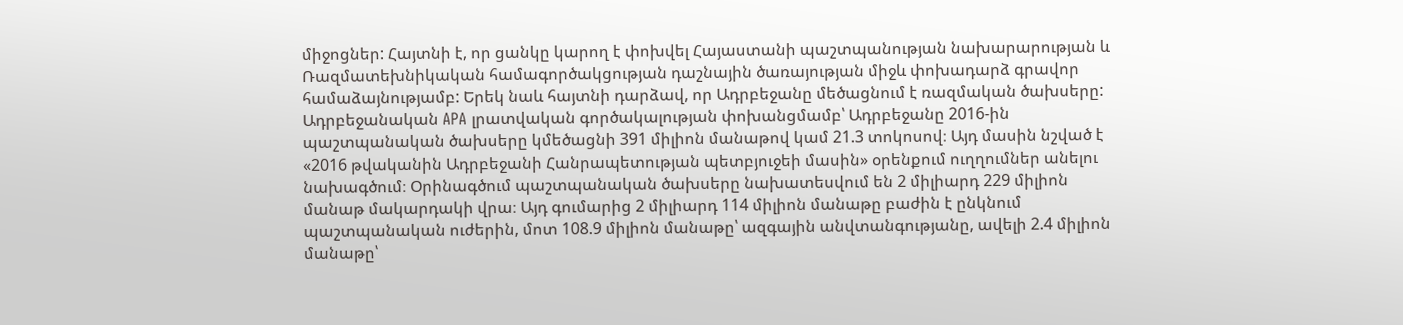միջոցներ: Հայտնի է, որ ցանկը կարող է փոխվել Հայաստանի պաշտպանության նախարարության և Ռազմատեխնիկական համագործակցության դաշնային ծառայության միջև փոխադարձ գրավոր համաձայնությամբ: Երեկ նաև հայտնի դարձավ, որ Ադրբեջանը մեծացնում է ռազմական ծախսերը: Ադրբեջանական APA լրատվական գործակալության փոխանցմամբ՝ Ադրբեջանը 2016-ին պաշտպանական ծախսերը կմեծացնի 391 միլիոն մանաթով կամ 21.3 տոկոսով։ Այդ մասին նշված է «2016 թվականին Ադրբեջանի Հանրապետության պետբյուջեի մասին» օրենքում ուղղումներ անելու նախագծում։ Օրինագծում պաշտպանական ծախսերը նախատեսվում են 2 միլիարդ 229 միլիոն մանաթ մակարդակի վրա։ Այդ գումարից 2 միլիարդ 114 միլիոն մանաթը բաժին է ընկնում պաշտպանական ուժերին, մոտ 108.9 միլիոն մանաթը՝ ազգային անվտանգությանը, ավելի 2.4 միլիոն մանաթը՝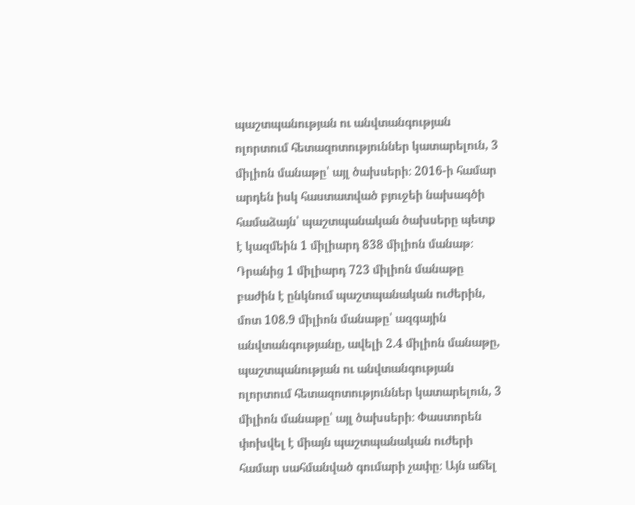պաշտպանության ու անվտանգության ոլորտում հետազոտություններ կատարելուն, 3 միլիոն մանաթը՝ այլ ծախսերի։ 2016-ի համար արդեն իսկ հաստատված բյուջեի նախագծի համաձայն՝ պաշտպանական ծախսերը պետք է կազմեին 1 միլիարդ 838 միլիոն մանաթ։ Դրանից 1 միլիարդ 723 միլիոն մանաթը բաժին է ընկնում պաշտպանական ուժերին, մոտ 108.9 միլիոն մանաթը՝ ազգային անվտանգությանը, ավելի 2.4 միլիոն մանաթը, պաշտպանության ու անվտանգության ոլորտում հետազոտություններ կատարելուն, 3 միլիոն մանաթը՝ այլ ծախսերի։ Փաստորեն փոխվել է միայն պաշտպանական ուժերի համար սահմանված գումարի չափը։ Այն աճել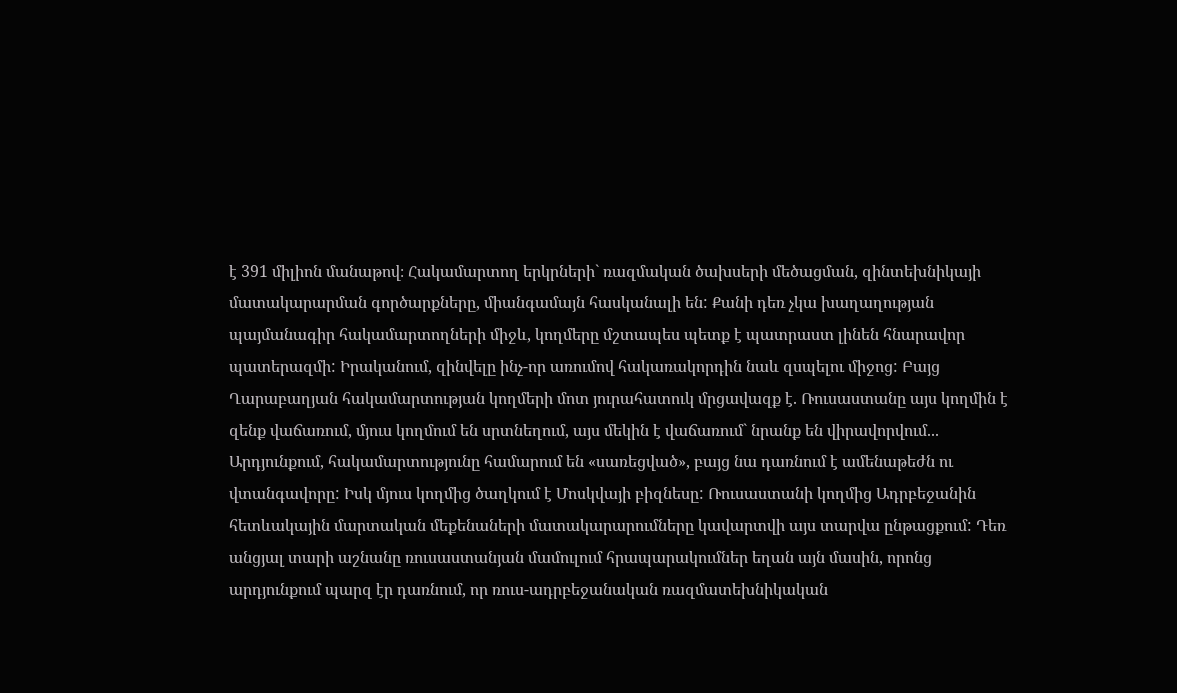է 391 միլիոն մանաթով։ Հակամարտող երկրների` ռազմական ծախսերի մեծացման, զինտեխնիկայի մատակարարման գործարքները, միանգամայն հասկանալի են: Քանի դեռ չկա խաղաղության պայմանագիր հակամարտողների միջև, կողմերը մշտապես պետք է պատրաստ լինեն հնարավոր պատերազմի: Իրականում, զինվելը ինչ-որ առումով հակառակորդին նաև զսպելու միջոց: Բայց Ղարաբաղյան հակամարտության կողմերի մոտ յուրահատուկ մրցավազք է. Ռուսաստանը այս կողմին է զենք վաճառում, մյուս կողմում են սրտնեղում, այս մեկին է վաճառում` նրանք են վիրավորվում... Արդյունքում, հակամարտությունը համարում են «սառեցված», բայց նա դառնում է ամենաթեժն ու վտանգավորը: Իսկ մյուս կողմից ծաղկում է Մոսկվայի բիզնեսը: Ռուսաստանի կողմից Ադրբեջանին հետևակային մարտական մեքենաների մատակարարումները կավարտվի այս տարվա ընթացքում: Դեռ անցյալ տարի աշնանը ռուսաստանյան մամուլում հրապարակումներ եղան այն մասին, որոնց արդյունքում պարզ էր դառնում, որ ռուս-ադրբեջանական ռազմատեխնիկական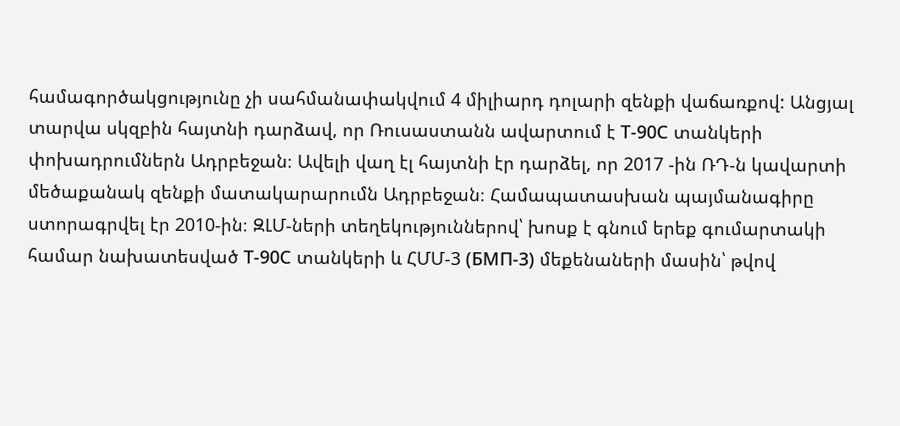համագործակցությունը չի սահմանափակվում 4 միլիարդ դոլարի զենքի վաճառքով: Անցյալ տարվա սկզբին հայտնի դարձավ, որ Ռուսաստանն ավարտում է Т-90С տանկերի փոխադրումներն Ադրբեջան։ Ավելի վաղ էլ հայտնի էր դարձել, որ 2017 -ին ՌԴ-ն կավարտի մեծաքանակ զենքի մատակարարումն Ադրբեջան։ Համապատասխան պայմանագիրը ստորագրվել էր 2010-ին։ ԶԼՄ-ների տեղեկություններով՝ խոսք է գնում երեք գումարտակի համար նախատեսված Т-90С տանկերի և ՀՄՄ-3 (БМП-3) մեքենաների մասին՝ թվով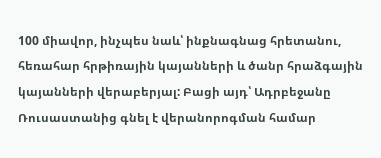100 միավոր, ինչպես նաև՝ ինքնագնաց հրետանու, հեռահար հրթիռային կայանների և ծանր հրաձգային կայանների վերաբերյալ: Բացի այդ՝ Ադրբեջանը Ռուսաստանից գնել է վերանորոգման համար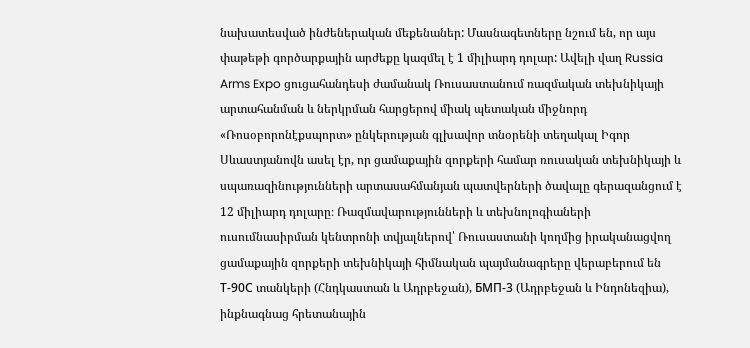նախատեսված ինժեներական մեքենաներ: Մասնագետները նշում են, որ այս փաթեթի գործարքային արժեքը կազմել է 1 միլիարդ դոլար: Ավելի վաղ Russia Arms Expo ցուցահանդեսի ժամանակ Ռուսաստանում ռազմական տեխնիկայի արտահանման և ներկրման հարցերով միակ պետական միջնորդ «Ռոսօբորոնէքսպորտ» ընկերության գլխավոր տնօրենի տեղակալ Իգոր Սևաստյանովն ասել էր, որ ցամաքային զորքերի համար ռուսական տեխնիկայի և սպառազինությունների արտասահմանյան պատվերների ծավալը գերազանցում է 12 միլիարդ դոլարը։ Ռազմավարությունների և տեխնոլոգիաների ուսումնասիրման կենտրոնի տվյալներով՝ Ռուսաստանի կողմից իրականացվող ցամաքային զորքերի տեխնիկայի հիմնական պայմանագրերը վերաբերում են Т-90С տանկերի (Հնդկաստան և Ադրբեջան), БМП-3 (Ադրբեջան և Ինդոնեզիա), ինքնագնաց հրետանային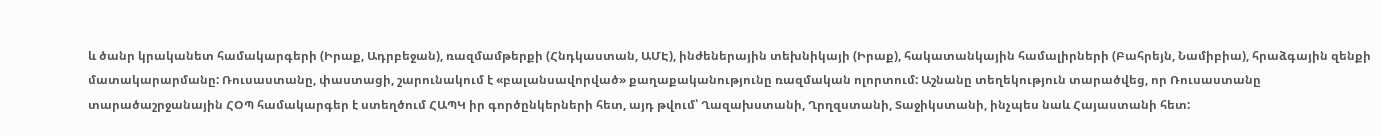և ծանր կրականետ համակարգերի (Իրաք, Ադրբեջան), ռազմամթերքի (Հնդկաստան, ԱՄԷ), ինժեներային տեխնիկայի (Իրաք), հակատանկային համալիրների (Բահրեյն, Նամիբիա), հրաձգային զենքի մատակարարմանը: Ռուսաստանը, փաստացի, շարունակում է «բալանսավորված» քաղաքականությունը ռազմական ոլորտում: Աշնանը տեղեկություն տարածվեց, որ Ռուսաստանը տարածաշրջանային ՀՕՊ համակարգեր է ստեղծում ՀԱՊԿ իր գործընկերների հետ, այդ թվում՝ Ղազախստանի, Ղրղզստանի, Տաջիկստանի, ինչպես նաև Հայաստանի հետ: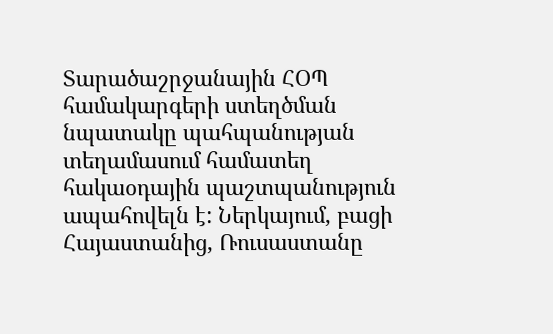Տարածաշրջանային ՀՕՊ համակարգերի ստեղծման նպատակը պահպանության տեղամասում համատեղ հակաօդային պաշտպանություն ապահովելն է: Ներկայում, բացի Հայաստանից, Ռուսաստանը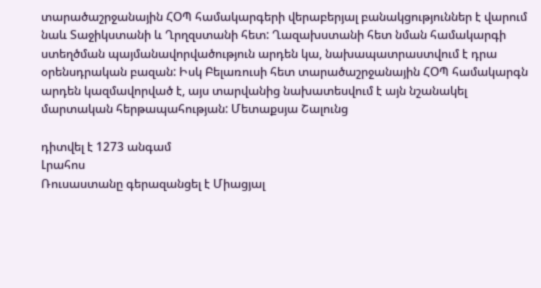տարածաշրջանային ՀՕՊ համակարգերի վերաբերյալ բանակցություններ է վարում նաև Տաջիկստանի և Ղրղզստանի հետ: Ղազախստանի հետ նման համակարգի ստեղծման պայմանավորվածություն արդեն կա, նախապատրաստվում է դրա օրենսդրական բազան: Իսկ Բելառուսի հետ տարածաշրջանային ՀՕՊ համակարգն արդեն կազմավորված է, այս տարվանից նախատեսվում է այն նշանակել մարտական հերթապահության: Մետաքսյա Շալունց

դիտվել է 1273 անգամ
Լրահոս
Ռուսաստանը գերազանցել է Միացյալ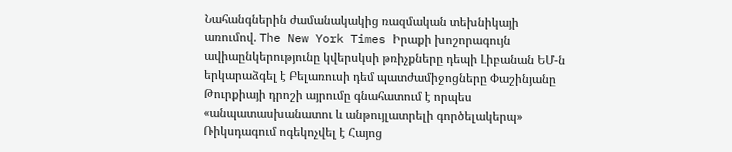Նահանգներին ժամանակակից ռազմական տեխնիկայի առումով. The New York Times Իրաքի խոշորագույն ավիաընկերությունը կվերսկսի թռիչքները դեպի Լիբանան ԵՄ-ն երկարաձգել է Բելառուսի դեմ պատժամիջոցները Փաշինյանը Թուրքիայի դրոշի այրումը գնահատում է որպես «անպատասխանատու և անթույլատրելի գործելակերպ» Ռիկսդագում ոգեկոչվել է Հայոց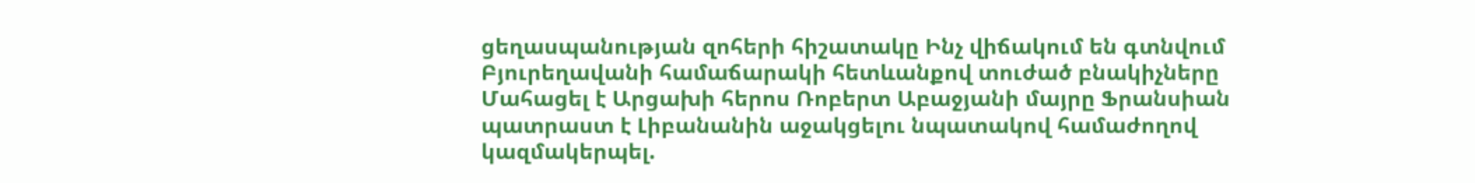ցեղասպանության զոհերի հիշատակը Ինչ վիճակում են գտնվում Բյուրեղավանի համաճարակի հետևանքով տուժած բնակիչները Մահացել է Արցախի հերոս Ռոբերտ Աբաջյանի մայրը Ֆրանսիան պատրաստ է Լիբանանին աջակցելու նպատակով համաժողով կազմակերպել.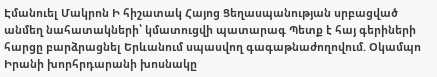Էմանուել Մակրոն Ի հիշատակ Հայոց Ցեղասպանության սրբացված անմեղ նահատակների՝ կմատուցվի պատարագ Պետք է հայ գերիների հարցը բարձրացնել Երևանում սպասվող գագաթնաժողովում. Օկամպո Իրանի խորհրդարանի խոսնակը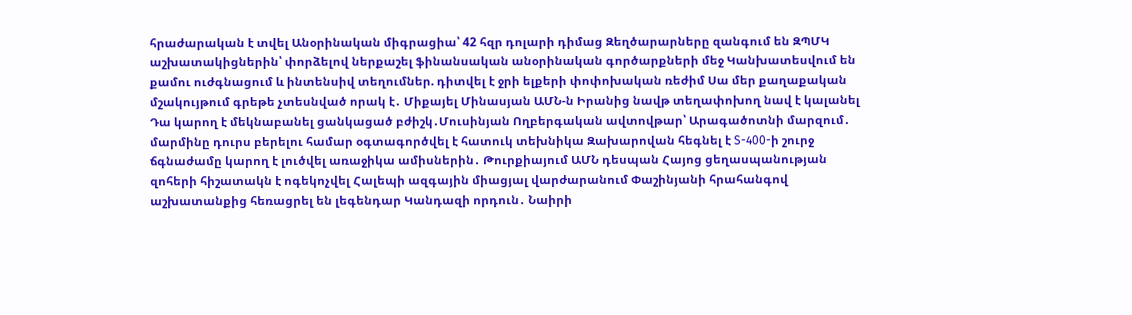հրաժարական է տվել Անօրինական միգրացիա՝ 42 հզր դոլարի դիմաց Զեղծարարները զանգում են ԶՊՄԿ աշխատակիցներին՝ փորձելով ներքաշել ֆինանսական անօրինական գործարքների մեջ Կանխատեսվում են քամու ուժգնացում և ինտենսիվ տեղումներ. դիտվել է ջրի ելքերի փոփոխական ռեժիմ Սա մեր քաղաքական մշակույթում գրեթե չտեսնված որակ է․ Միքայել Մինասյան ԱՄՆ-ն Իրանից նավթ տեղափոխող նավ է կալանել Դա կարող է մեկնաբանել ցանկացած բժիշկ․Մուսինյան Ողբերգական ավտովթար՝ Արագածոտնի մարզում․ մարմինը դուրս բերելու համար օգտագործվել է հատուկ տեխնիկա Զախարովան հեգնել է S-400-ի շուրջ ճգնաժամը կարող է լուծվել առաջիկա ամիսներին․ Թուրքիայում ԱՄՆ դեսպան Հայոց ցեղասպանության զոհերի հիշատակն է ոգեկոչվել Հալեպի ազգային միացյալ վարժարանում Փաշինյանի հրահանգով աշխատանքից հեռացրել են լեգենդար Կանդազի որդուն․ Նաիրի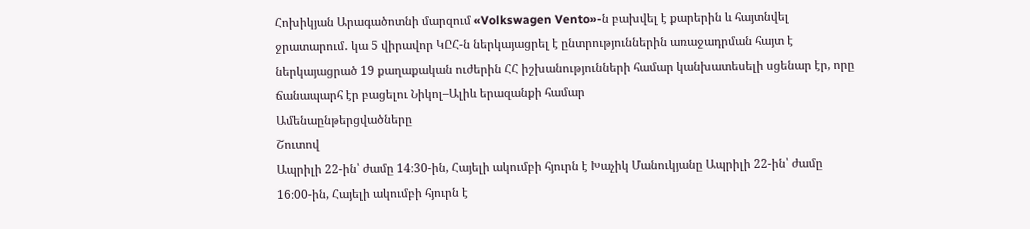Հոխիկյան Արագածոտնի մարզում «Volkswagen Vento»-ն բախվել է քարերին և հայտնվել ջրատարում․ կա 5 վիրավոր ԿԸՀ-ն ներկայացրել է ընտրություններին առաջադրման հայտ է ներկայացրած 19 քաղաքական ուժերին ՀՀ իշխանությունների համար կանխատեսելի սցենար էր, որը ճանապարհ էր բացելու Նիկոլ–Ալիև երազանքի համար
Ամենաընթերցվածները
Շուտով
Ապրիլի 22-ին՝ ժամը 14։30-ին, Հայելի ակումբի հյուրն է Խաչիկ Մանուկյանը Ապրիլի 22-ին՝ ժամը 16։00-ին, Հայելի ակումբի հյուրն է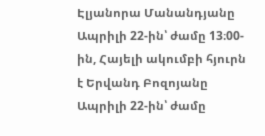Էլյանորա Մանանդյանը Ապրիլի 22-ին՝ ժամը 13։00-ին, Հայելի ակումբի հյուրն է Երվանդ Բոզոյանը Ապրիլի 22-ին՝ ժամը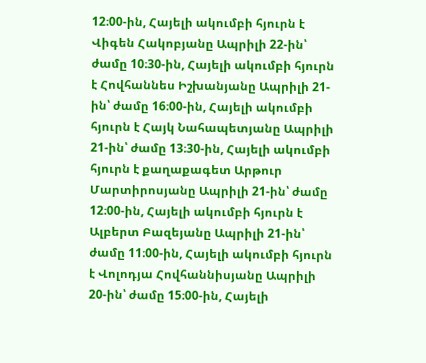12։00-ին, Հայելի ակումբի հյուրն է Վիգեն Հակոբյանը Ապրիլի 22-ին՝ ժամը 10։30-ին, Հայելի ակումբի հյուրն է Հովհաննես Իշխանյանը Ապրիլի 21-ին՝ ժամը 16։00-ին, Հայելի ակումբի հյուրն է Հայկ Նահապետյանը Ապրիլի 21-ին՝ ժամը 13։30-ին, Հայելի ակումբի հյուրն է քաղաքագետ Արթուր Մարտիրոսյանը Ապրիլի 21-ին՝ ժամը 12։00-ին, Հայելի ակումբի հյուրն է Ալբերտ Բազեյանը Ապրիլի 21-ին՝ ժամը 11։00-ին, Հայելի ակումբի հյուրն է Վոլոդյա Հովհաննիսյանը Ապրիլի 20-ին՝ ժամը 15։00-ին, Հայելի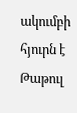ակումբի հյուրն է Թաթուլ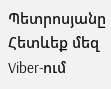Պետրոսյանը
Հետևեք մեզ Viber-ում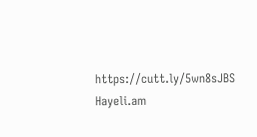https://cutt.ly/5wn8sJBS
Hayeli.am